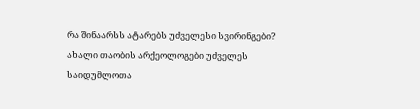რა შინაარსს ატარებს უძველესი სვირინგები?
ახალი თაობის არქეოლოგები უძველეს საიდუმლოთა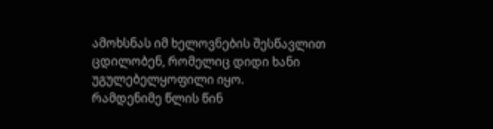ამოხსნას იმ ხელოვნების შესწავლით ცდილობენ, რომელიც დიდი ხანი უგულებელყოფილი იყო.
რამდენიმე წლის წინ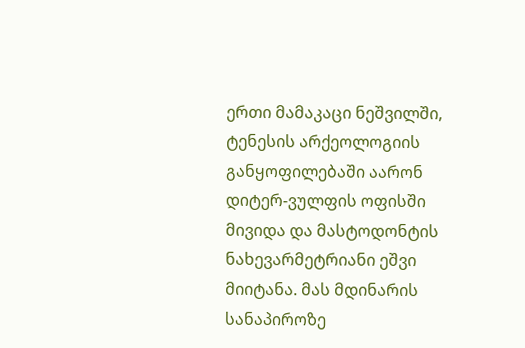ერთი მამაკაცი ნეშვილში, ტენესის არქეოლოგიის განყოფილებაში აარონ დიტერ-ვულფის ოფისში მივიდა და მასტოდონტის ნახევარმეტრიანი ეშვი მიიტანა. მას მდინარის სანაპიროზე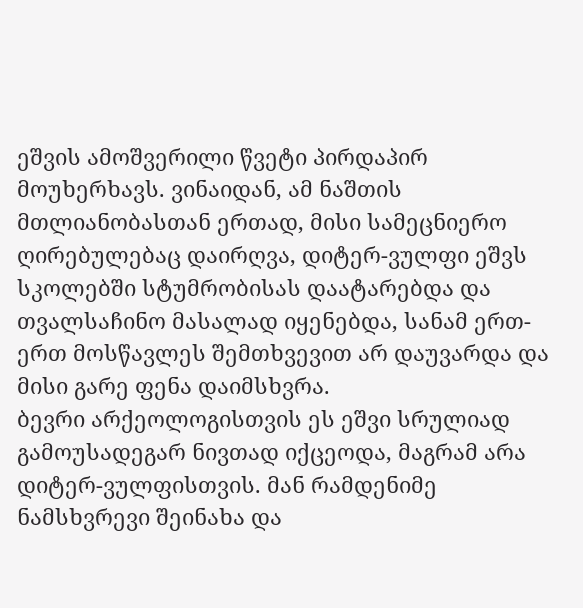ეშვის ამოშვერილი წვეტი პირდაპირ მოუხერხავს. ვინაიდან, ამ ნაშთის მთლიანობასთან ერთად, მისი სამეცნიერო ღირებულებაც დაირღვა, დიტერ-ვულფი ეშვს სკოლებში სტუმრობისას დაატარებდა და თვალსაჩინო მასალად იყენებდა, სანამ ერთ-ერთ მოსწავლეს შემთხვევით არ დაუვარდა და მისი გარე ფენა დაიმსხვრა.
ბევრი არქეოლოგისთვის ეს ეშვი სრულიად გამოუსადეგარ ნივთად იქცეოდა, მაგრამ არა დიტერ-ვულფისთვის. მან რამდენიმე ნამსხვრევი შეინახა და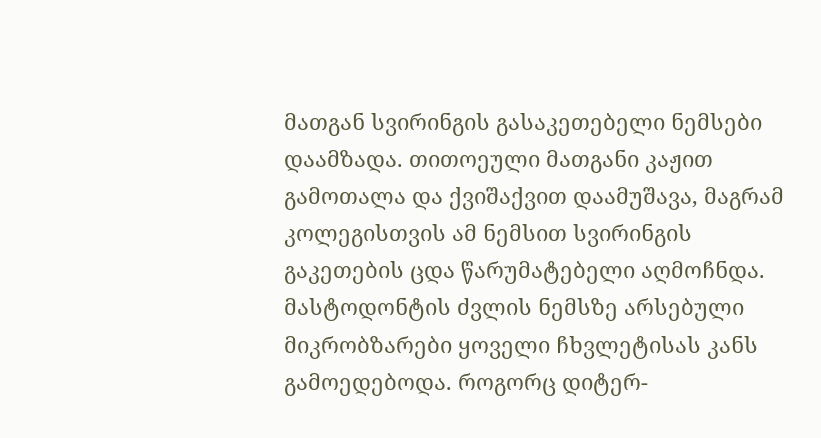მათგან სვირინგის გასაკეთებელი ნემსები დაამზადა. თითოეული მათგანი კაჟით გამოთალა და ქვიშაქვით დაამუშავა, მაგრამ კოლეგისთვის ამ ნემსით სვირინგის გაკეთების ცდა წარუმატებელი აღმოჩნდა. მასტოდონტის ძვლის ნემსზე არსებული მიკრობზარები ყოველი ჩხვლეტისას კანს გამოედებოდა. როგორც დიტერ-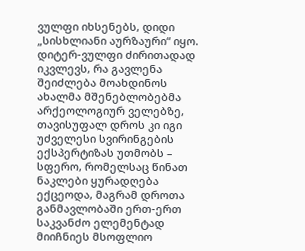ვულფი იხსენებს, დიდი „სისხლიანი აურზაური“ იყო.
დიტერ-ვულფი ძირითადად იკვლევს, რა გავლენა შეიძლება მოახდინოს ახალმა მშენებლობებმა არქეოლოგიურ ველებზე, თავისუფალ დროს კი იგი უძველესი სვირინგების ექსპერტიზას უთმობს – სფერო, რომელსაც წინათ ნაკლები ყურადღება ექცეოდა, მაგრამ დროთა განმავლობაში ერთ-ერთ საკვანძო ელემენტად მიიჩნიეს მსოფლიო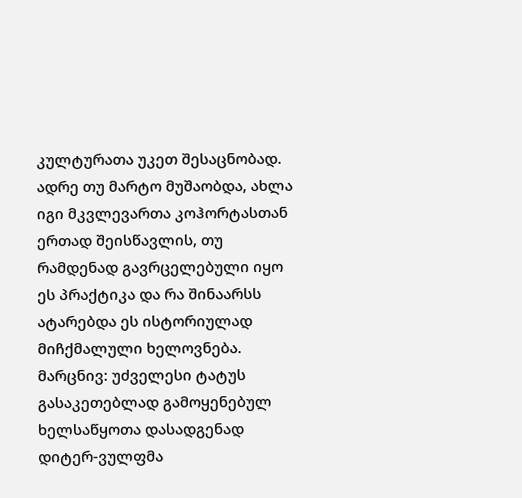კულტურათა უკეთ შესაცნობად. ადრე თუ მარტო მუშაობდა, ახლა იგი მკვლევართა კოჰორტასთან ერთად შეისწავლის, თუ რამდენად გავრცელებული იყო ეს პრაქტიკა და რა შინაარსს ატარებდა ეს ისტორიულად მიჩქმალული ხელოვნება.
მარცნივ: უძველესი ტატუს გასაკეთებლად გამოყენებულ ხელსაწყოთა დასადგენად დიტერ-ვულფმა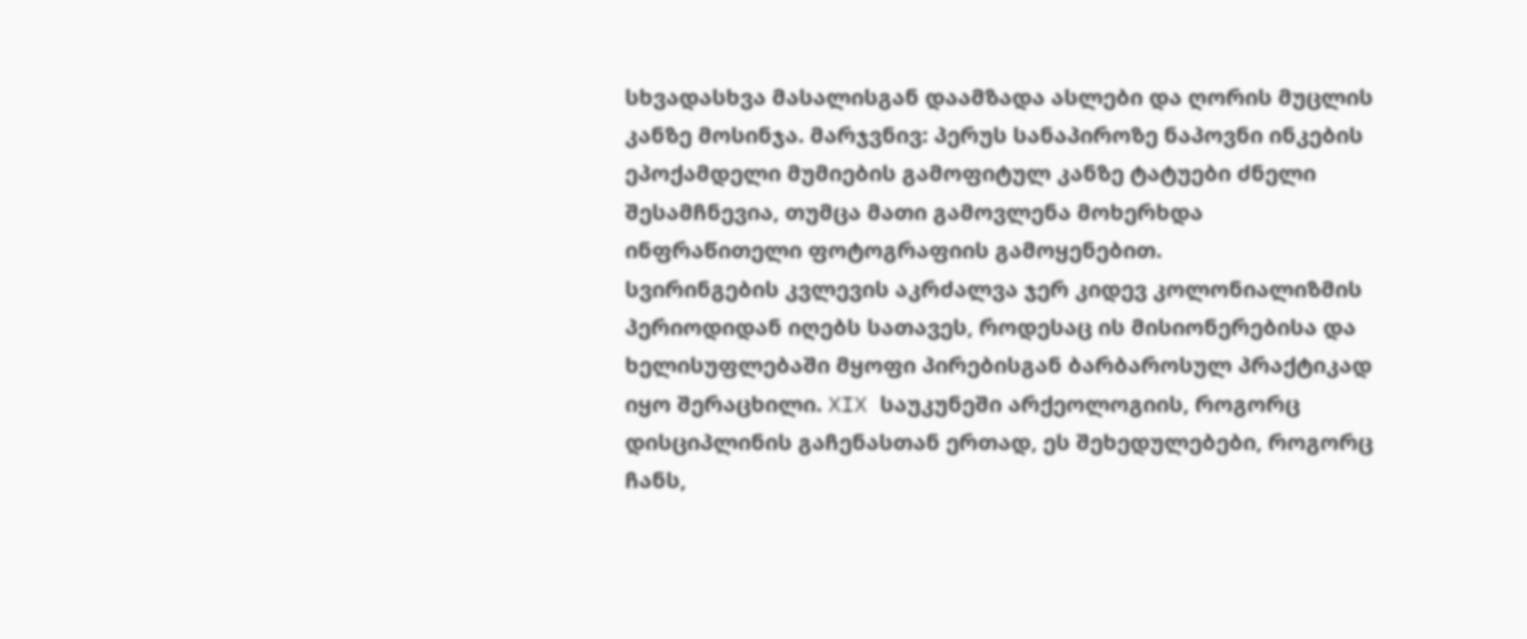სხვადასხვა მასალისგან დაამზადა ასლები და ღორის მუცლის კანზე მოსინჯა. მარჯვნივ: პერუს სანაპიროზე ნაპოვნი ინკების ეპოქამდელი მუმიების გამოფიტულ კანზე ტატუები ძნელი შესამჩნევია, თუმცა მათი გამოვლენა მოხერხდა ინფრაწითელი ფოტოგრაფიის გამოყენებით.
სვირინგების კვლევის აკრძალვა ჯერ კიდევ კოლონიალიზმის პერიოდიდან იღებს სათავეს, როდესაც ის მისიონერებისა და ხელისუფლებაში მყოფი პირებისგან ბარბაროსულ პრაქტიკად იყო შერაცხილი. XIX საუკუნეში არქეოლოგიის, როგორც დისციპლინის გაჩენასთან ერთად, ეს შეხედულებები, როგორც ჩანს,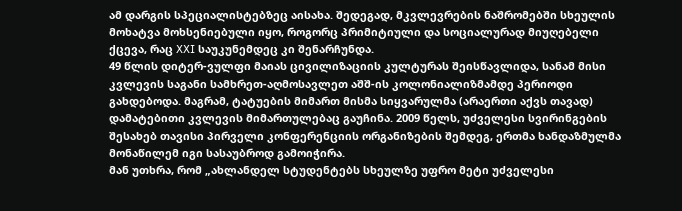ამ დარგის სპეციალისტებზეც აისახა. შედეგად, მკვლევრების ნაშრომებში სხეულის მოხატვა მოხსენიებული იყო, როგორც პრიმიტიული და სოციალურად მიუღებელი ქცევა, რაც XXI საუკუნემდეც კი შენარჩუნდა.
49 წლის დიტერ-ვულფი მაიას ცივილიზაციის კულტურას შეისწავლიდა, სანამ მისი კვლევის საგანი სამხრეთ-აღმოსავლეთ აშშ-ის კოლონიალიზმამდე პერიოდი გახდებოდა. მაგრამ, ტატუების მიმართ მისმა სიყვარულმა (არაერთი აქვს თავად) დამატებითი კვლევის მიმართულებაც გაუჩინა. 2009 წელს, უძველესი სვირინგების შესახებ თავისი პირველი კონფერენციის ორგანიზების შემდეგ, ერთმა ხანდაზმულმა მონაწილემ იგი სასაუბროდ გამოიჭირა.
მან უთხრა, რომ „ახლანდელ სტუდენტებს სხეულზე უფრო მეტი უძველესი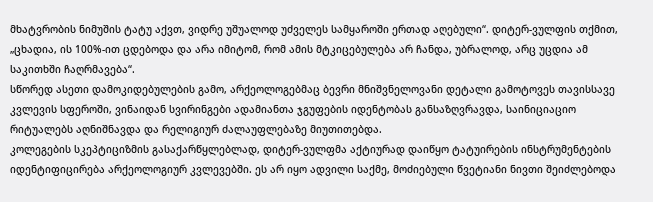მხატვრობის ნიმუშის ტატუ აქვთ, ვიდრე უშუალოდ უძველეს სამყაროში ერთად აღებული“. დიტერ-ვულფის თქმით, „ცხადია, ის 100%-ით ცდებოდა და არა იმიტომ, რომ ამის მტკიცებულება არ ჩანდა, უბრალოდ, არც უცდია ამ საკითხში ჩაღრმავება“.
სწორედ ასეთი დამოკიდებულების გამო, არქეოლოგებმაც ბევრი მნიშვნელოვანი დეტალი გამოტოვეს თავისსავე კვლევის სფეროში, ვინაიდან სვირინგები ადამიანთა ჯგუფების იდენტობას განსაზღვრავდა, საინიციაციო რიტუალებს აღნიშნავდა და რელიგიურ ძალაუფლებაზე მიუთითებდა.
კოლეგების სკეპტიციზმის გასაქარწყლებლად, დიტერ-ვულფმა აქტიურად დაიწყო ტატუირების ინსტრუმენტების იდენტიფიცირება არქეოლოგიურ კვლევებში. ეს არ იყო ადვილი საქმე, მოძიებული წვეტიანი ნივთი შეიძლებოდა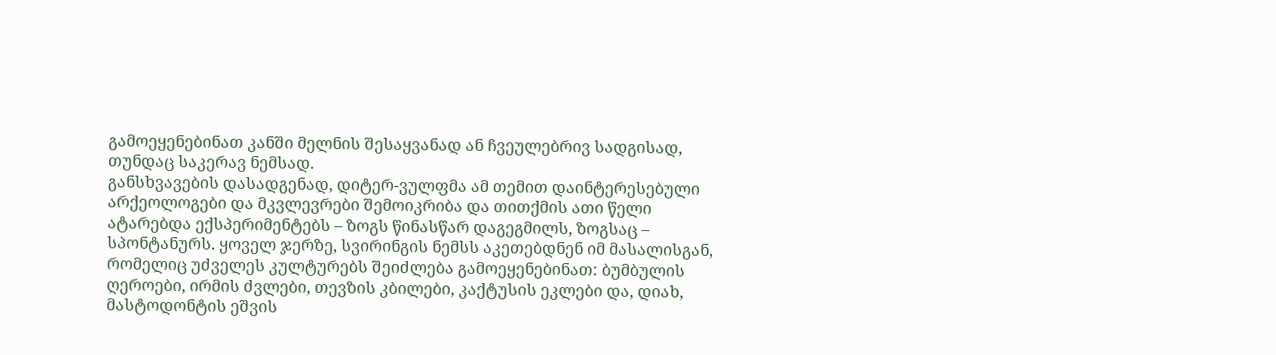გამოეყენებინათ კანში მელნის შესაყვანად ან ჩვეულებრივ სადგისად, თუნდაც საკერავ ნემსად.
განსხვავების დასადგენად, დიტერ-ვულფმა ამ თემით დაინტერესებული არქეოლოგები და მკვლევრები შემოიკრიბა და თითქმის ათი წელი ატარებდა ექსპერიმენტებს – ზოგს წინასწარ დაგეგმილს, ზოგსაც – სპონტანურს. ყოველ ჯერზე, სვირინგის ნემსს აკეთებდნენ იმ მასალისგან, რომელიც უძველეს კულტურებს შეიძლება გამოეყენებინათ: ბუმბულის ღეროები, ირმის ძვლები, თევზის კბილები, კაქტუსის ეკლები და, დიახ, მასტოდონტის ეშვის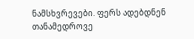ნამსხვრევები. ფერს ადებდნენ თანამედროვე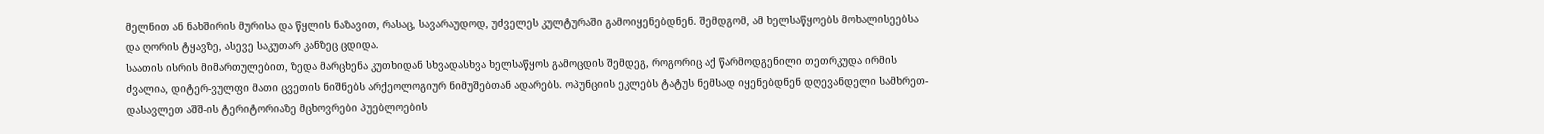მელნით ან ნახშირის მურისა და წყლის ნაზავით, რასაც, სავარაუდოდ, უძველეს კულტურაში გამოიყენებდნენ. შემდგომ, ამ ხელსაწყოებს მოხალისეებსა და ღორის ტყავზე, ასევე საკუთარ კანზეც ცდიდა.
საათის ისრის მიმართულებით, ზედა მარცხენა კუთხიდან სხვადასხვა ხელსაწყოს გამოცდის შემდეგ, როგორიც აქ წარმოდგენილი თეთრკუდა ირმის ძვალია, დიტერ-ვულფი მათი ცვეთის ნიშნებს არქეოლოგიურ ნიმუშებთან ადარებს. ოპუნციის ეკლებს ტატუს ნემსად იყენებდნენ დღევანდელი სამხრეთ-დასავლეთ აშშ-ის ტერიტორიაზე მცხოვრები პუებლოების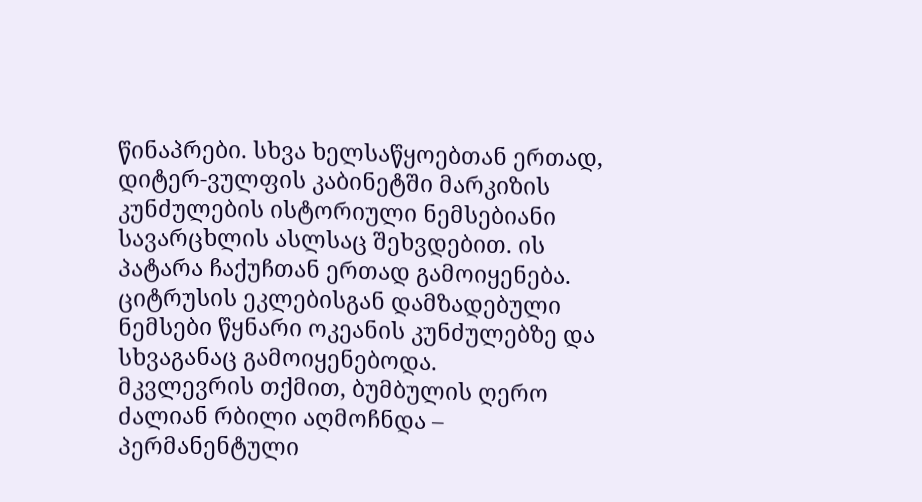წინაპრები. სხვა ხელსაწყოებთან ერთად, დიტერ-ვულფის კაბინეტში მარკიზის კუნძულების ისტორიული ნემსებიანი სავარცხლის ასლსაც შეხვდებით. ის პატარა ჩაქუჩთან ერთად გამოიყენება. ციტრუსის ეკლებისგან დამზადებული ნემსები წყნარი ოკეანის კუნძულებზე და სხვაგანაც გამოიყენებოდა.
მკვლევრის თქმით, ბუმბულის ღერო ძალიან რბილი აღმოჩნდა – პერმანენტული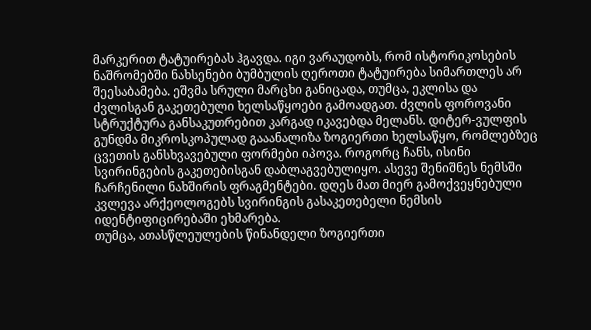მარკერით ტატუირებას ჰგავდა. იგი ვარაუდობს, რომ ისტორიკოსების ნაშრომებში ნახსენები ბუმბულის ღეროთი ტატუირება სიმართლეს არ შეესაბამება. ეშვმა სრული მარცხი განიცადა, თუმცა, ეკლისა და ძვლისგან გაკეთებული ხელსაწყოები გამოადგათ. ძვლის ფოროვანი სტრუქტურა განსაკუთრებით კარგად იკავებდა მელანს. დიტერ-ვულფის გუნდმა მიკროსკოპულად გააანალიზა ზოგიერთი ხელსაწყო, რომლებზეც ცვეთის განსხვავებული ფორმები იპოვა. როგორც ჩანს, ისინი სვირინგების გაკეთებისგან დაბლაგვებულიყო. ასევე შენიშნეს ნემსში ჩარჩენილი ნახშირის ფრაგმენტები. დღეს მათ მიერ გამოქვეყნებული კვლევა არქეოლოგებს სვირინგის გასაკეთებელი ნემსის იდენტიფიცირებაში ეხმარება.
თუმცა, ათასწლეულების წინანდელი ზოგიერთი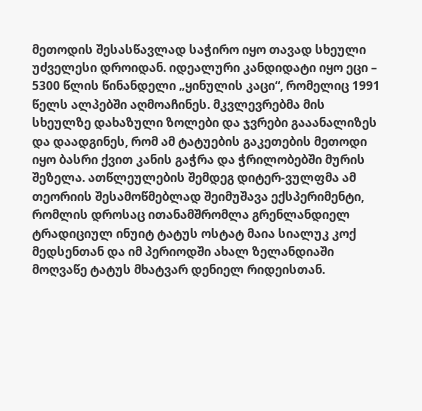მეთოდის შესასწავლად საჭირო იყო თავად სხეული უძველესი დროიდან. იდეალური კანდიდატი იყო ეცი – 5300 წლის წინანდელი „ყინულის კაცი“, რომელიც 1991 წელს ალპებში აღმოაჩინეს. მკვლევრებმა მის სხეულზე დახაზული ზოლები და ჯვრები გააანალიზეს და დაადგინეს, რომ ამ ტატუების გაკეთების მეთოდი იყო ბასრი ქვით კანის გაჭრა და ჭრილობებში მურის შეზელა. ათწლეულების შემდეგ დიტერ-ვულფმა ამ თეორიის შესამოწმებლად შეიმუშავა ექსპერიმენტი, რომლის დროსაც ითანამშრომლა გრენლანდიელ ტრადიციულ ინუიტ ტატუს ოსტატ მაია სიალუკ კოქ მედსენთან და იმ პერიოდში ახალ ზელანდიაში მოღვაწე ტატუს მხატვარ დენიელ რიდეისთან.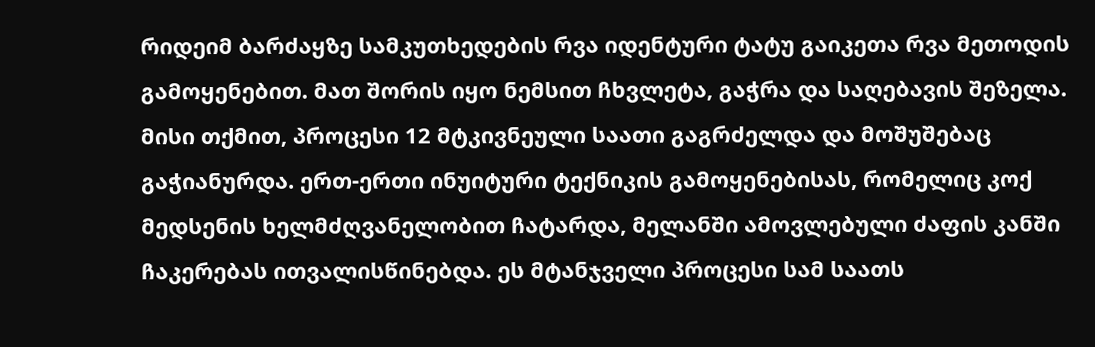რიდეიმ ბარძაყზე სამკუთხედების რვა იდენტური ტატუ გაიკეთა რვა მეთოდის გამოყენებით. მათ შორის იყო ნემსით ჩხვლეტა, გაჭრა და საღებავის შეზელა. მისი თქმით, პროცესი 12 მტკივნეული საათი გაგრძელდა და მოშუშებაც გაჭიანურდა. ერთ-ერთი ინუიტური ტექნიკის გამოყენებისას, რომელიც კოქ მედსენის ხელმძღვანელობით ჩატარდა, მელანში ამოვლებული ძაფის კანში ჩაკერებას ითვალისწინებდა. ეს მტანჯველი პროცესი სამ საათს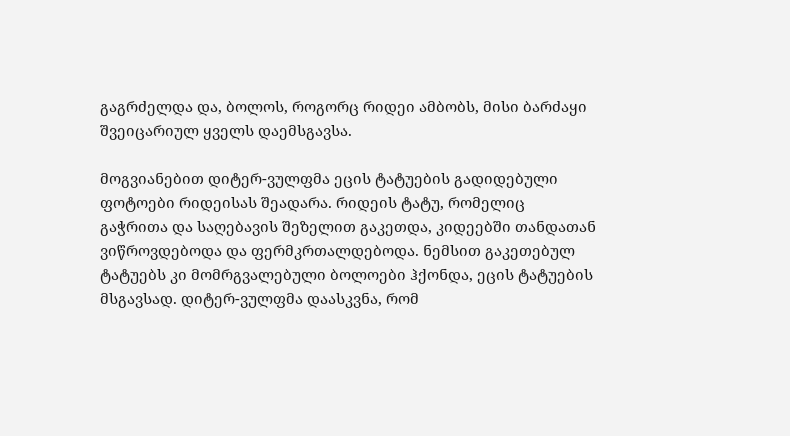გაგრძელდა და, ბოლოს, როგორც რიდეი ამბობს, მისი ბარძაყი შვეიცარიულ ყველს დაემსგავსა.

მოგვიანებით დიტერ-ვულფმა ეცის ტატუების გადიდებული ფოტოები რიდეისას შეადარა. რიდეის ტატუ, რომელიც გაჭრითა და საღებავის შეზელით გაკეთდა, კიდეებში თანდათან ვიწროვდებოდა და ფერმკრთალდებოდა. ნემსით გაკეთებულ ტატუებს კი მომრგვალებული ბოლოები ჰქონდა, ეცის ტატუების მსგავსად. დიტერ-ვულფმა დაასკვნა, რომ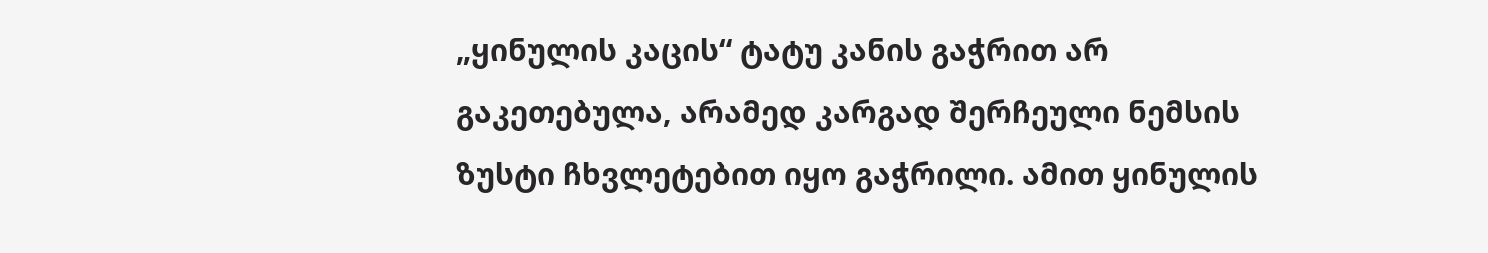„ყინულის კაცის“ ტატუ კანის გაჭრით არ გაკეთებულა, არამედ კარგად შერჩეული ნემსის ზუსტი ჩხვლეტებით იყო გაჭრილი. ამით ყინულის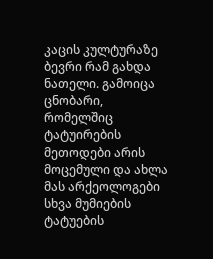კაცის კულტურაზე ბევრი რამ გახდა ნათელი. გამოიცა ცნობარი, რომელშიც ტატუირების მეთოდები არის მოცემული და ახლა მას არქეოლოგები სხვა მუმიების ტატუების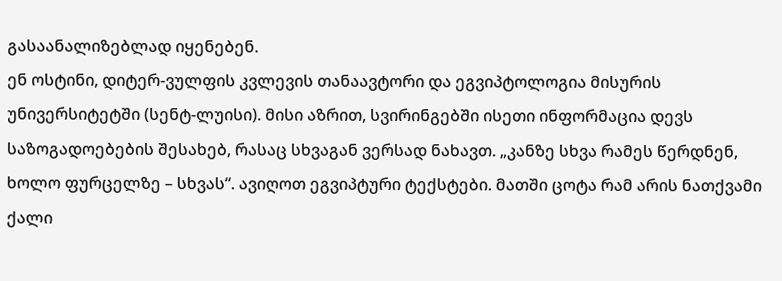გასაანალიზებლად იყენებენ.
ენ ოსტინი, დიტერ-ვულფის კვლევის თანაავტორი და ეგვიპტოლოგია მისურის უნივერსიტეტში (სენტ-ლუისი). მისი აზრით, სვირინგებში ისეთი ინფორმაცია დევს საზოგადოებების შესახებ, რასაც სხვაგან ვერსად ნახავთ. „კანზე სხვა რამეს წერდნენ, ხოლო ფურცელზე – სხვას“. ავიღოთ ეგვიპტური ტექსტები. მათში ცოტა რამ არის ნათქვამი ქალი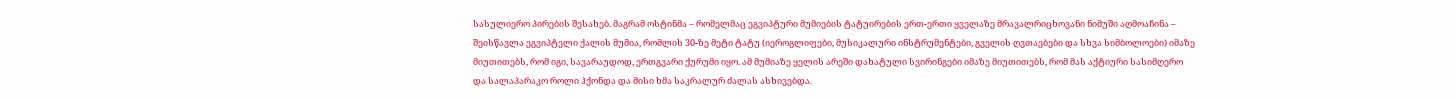სასულიერო პირების შესახებ. მაგრამ ოსტინმა – რომელმაც ეგვიპტური მუმიების ტატუირების ერთ-ერთი ყველაზე მრავალრიცხოვანი ნიმუში აღმოაჩინა – შეისწავლა ეგვიპტელი ქალის მუმია, რომლის 30-ზე მეტი ტატუ (იეროგლიფები, მუსიკალური ინსტრუმენტები, გველის ღვთაებები და სხვა სიმბოლოები) იმაზე მიუთითებს, რომ იგი, სავარაუდოდ, ერთგვარი ქურუმი იყო. ამ მუმიაზე ყელის არეში დახატული სვირინგები იმაზე მიუთითებს, რომ მას აქტიური სასიმღერო და სალაპარაკო როლი ჰქონდა და მისი ხმა საკრალურ ძალას ასხივებდა.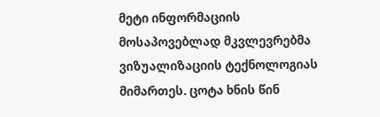მეტი ინფორმაციის მოსაპოვებლად მკვლევრებმა ვიზუალიზაციის ტექნოლოგიას მიმართეს. ცოტა ხნის წინ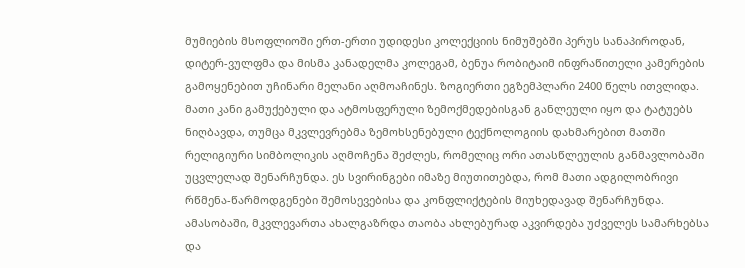მუმიების მსოფლიოში ერთ-ერთი უდიდესი კოლექციის ნიმუშებში პერუს სანაპიროდან, დიტერ-ვულფმა და მისმა კანადელმა კოლეგამ, ბენუა რობიტაიმ ინფრაწითელი კამერების გამოყენებით უჩინარი მელანი აღმოაჩინეს. ზოგიერთი ეგზემპლარი 2400 წელს ითვლიდა. მათი კანი გამუქებული და ატმოსფერული ზემოქმედებისგან განლეული იყო და ტატუებს ნიღბავდა, თუმცა მკვლევრებმა ზემოხსენებული ტექნოლოგიის დახმარებით მათში რელიგიური სიმბოლიკის აღმოჩენა შეძლეს, რომელიც ორი ათასწლეულის განმავლობაში უცვლელად შენარჩუნდა. ეს სვირინგები იმაზე მიუთითებდა, რომ მათი ადგილობრივი რწმენა-წარმოდგენები შემოსევებისა და კონფლიქტების მიუხედავად შენარჩუნდა.
ამასობაში, მკვლევართა ახალგაზრდა თაობა ახლებურად აკვირდება უძველეს სამარხებსა და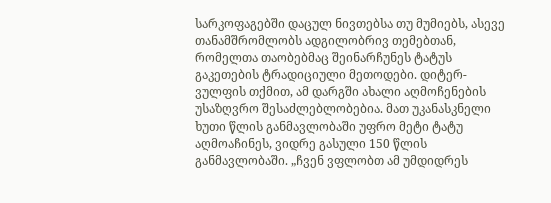სარკოფაგებში დაცულ ნივთებსა თუ მუმიებს, ასევე თანამშრომლობს ადგილობრივ თემებთან, რომელთა თაობებმაც შეინარჩუნეს ტატუს გაკეთების ტრადიციული მეთოდები. დიტერ-ვულფის თქმით, ამ დარგში ახალი აღმოჩენების უსაზღვრო შესაძლებლობებია. მათ უკანასკნელი ხუთი წლის განმავლობაში უფრო მეტი ტატუ აღმოაჩინეს, ვიდრე გასული 150 წლის განმავლობაში. „ჩვენ ვფლობთ ამ უმდიდრეს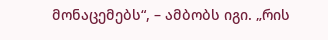მონაცემებს“, – ამბობს იგი. „რის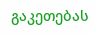გაკეთებას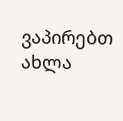ვაპირებთ ახლა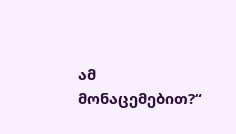ამ მონაცემებით?“